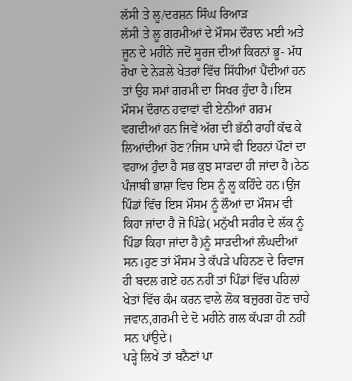ਲੱਸੀ ਤੇ ਲੂ/ਦਰਸ਼ਨ ਸਿੰਘ ਰਿਆੜ
ਲੱਸੀ ਤੇ ਲੂ ਗਰਮੀਆਂ ਦੇ ਮੌਸਮ ਦੌਰਾਨ ਮਈ ਅਤੇ ਜੂਨ ਦੇ ਮਹੀਨੇ ਜਦੋਂ ਸੂਰਜ ਦੀਆਂ ਕਿਰਨਾਂ ਭੂ- ਮੱਧ ਰੇਖਾ ਦੇ ਨੇੜਲੇ ਖੇਤਰਾਂ ਵਿੱਚ ਸਿੱਧੀਆਂ ਪੈਂਦੀਆਂ ਹਨ ਤਾਂ ਉਹ ਸਮਾਂ ਗਰਮੀ ਦਾ ਸਿਖਰ ਹੁੰਦਾ ਹੈ।ਇਸ ਮੌਸਮ ਦੌਰਾਨ ਹਵਾਵਾਂ ਵੀ ਏਨੀਆਂ ਗਰਮ ਵਗਦੀਆਂ ਹਨ ਜਿਵੇਂ ਅੱਗ ਦੀ ਭੱਠੀ ਰਾਹੀਂ ਕੱਢ ਕੇ ਲਿਆਂਦੀਆਂ ਹੋਣ?ਜਿਸ ਪਾਸੇ ਵੀ ਇਹਨਾਂ ਪੌਣਾਂ ਦਾ ਵਹਾਅ ਹੁੰਦਾ ਹੈ ਸਭ ਕੁਝ ਸਾੜਦਾ ਹੀ ਜਾਂਦਾ ਹੈ।ਠੇਠ ਪੰਜਾਬੀ ਭਾਸ਼ਾ ਵਿਚ ਇਸ ਨੂੰ ਲੂ ਕਹਿੰਦੇ ਹਨ।ਉਂਜ ਪਿੰਡਾਂ ਵਿੱਚ ਇਸ ਮੌਸਮ ਨੂੰ ਲੌਆਂ ਦਾ ਮੌਸਮ ਵੀ ਕਿਹਾ ਜਾਂਦਾ ਹੈ ਜੋ ਪਿੰਡੇ( ਮਨੁੱਖੀ ਸਰੀਰ ਦੇ ਲੱਕ ਨੂੰ ਪਿੰਡਾ ਕਿਹਾ ਜਾਂਦਾ ਹੈ)ਨੂੰ ਸਾੜਦੀਆਂ ਲੰਘਦੀਆਂ ਸਨ।ਹੁਣ ਤਾਂ ਮੌਸਮ ਤੇ ਕੱਪੜੇ ਪਹਿਨਣ ਦੇ ਰਿਵਾਜ ਹੀ ਬਦਲ ਗਏ ਹਨ ਨਹੀਂ ਤਾਂ ਪਿੰਡਾਂ ਵਿੱਚ ਪਹਿਲਾਂ ਖੇਤਾਂ ਵਿੱਚ ਕੰਮ ਕਰਨ ਵਾਲੇ ਲੋਕ ਬਜ਼ੁਰਗ ਹੋਣ ਚਾਹੇ ਜਵਾਨ,ਗਰਮੀ ਦੇ ਦੋ ਮਹੀਨੇ ਗਲ ਕੱਪੜਾ ਹੀ ਨਹੀਂ ਸਨ ਪਾਂਉਦੇ।
ਪੜ੍ਹੇ ਲਿਖੇ ਤਾਂ ਬਨੈਣਾਂ ਪਾ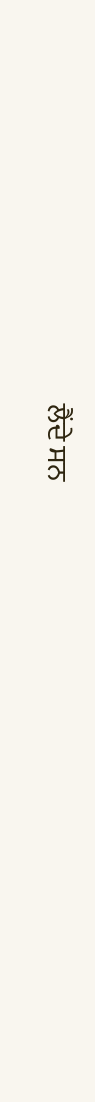ਲੈਂਦੇ ਸਨ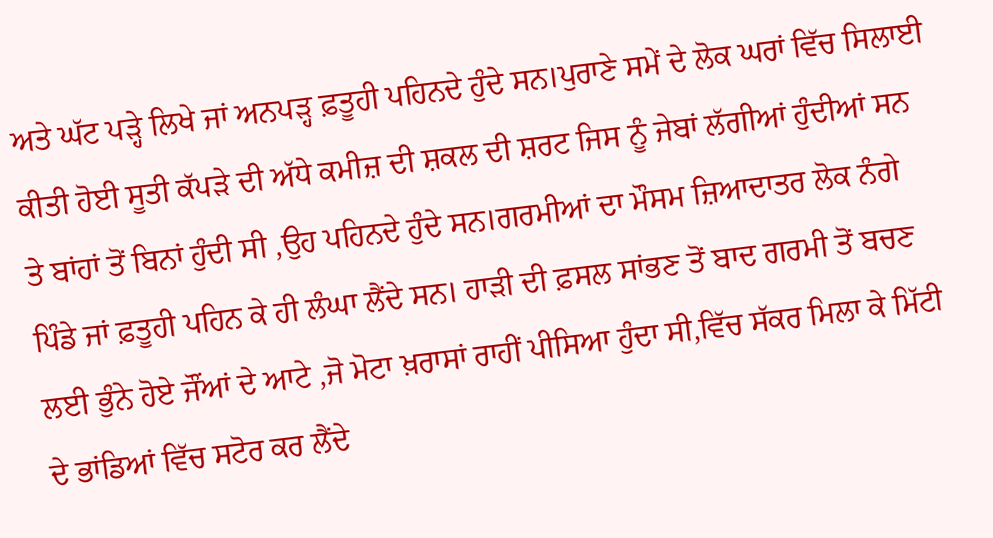ਅਤੇ ਘੱਟ ਪੜ੍ਹੇ ਲਿਖੇ ਜਾਂ ਅਨਪੜ੍ਹ ਫ਼ਤੂਹੀ ਪਹਿਨਦੇ ਹੁੰਦੇ ਸਨ।ਪੁਰਾਣੇ ਸਮੇਂ ਦੇ ਲੋਕ ਘਰਾਂ ਵਿੱਚ ਸਿਲਾਈ ਕੀਤੀ ਹੋਈ ਸੂਤੀ ਕੱਪੜੇ ਦੀ ਅੱਧੇ ਕਮੀਜ਼ ਦੀ ਸ਼ਕਲ ਦੀ ਸ਼ਰਟ ਜਿਸ ਨੂੰ ਜੇਬਾਂ ਲੱਗੀਆਂ ਹੁੰਦੀਆਂ ਸਨ ਤੇ ਬਾਂਹਾਂ ਤੋਂ ਬਿਨਾਂ ਹੁੰਦੀ ਸੀ ,ਉਹ ਪਹਿਨਦੇ ਹੁੰਦੇ ਸਨ।ਗਰਮੀਆਂ ਦਾ ਮੌਸਮ ਜ਼ਿਆਦਾਤਰ ਲੋਕ ਨੰਗੇ ਪਿੰਡੇ ਜਾਂ ਫ਼ਤੂਹੀ ਪਹਿਨ ਕੇ ਹੀ ਲੰਘਾ ਲੈਂਦੇ ਸਨ। ਹਾੜੀ ਦੀ ਫ਼ਸਲ ਸਾਂਭਣ ਤੋਂ ਬਾਦ ਗਰਮੀ ਤੋਂ ਬਚਣ ਲਈ ਭੁੰਨੇ ਹੋਏ ਜੌਂਆਂ ਦੇ ਆਟੇ ,ਜੋ ਮੋਟਾ ਖ਼ਰਾਸਾਂ ਰਾਹੀਂ ਪੀਸਿਆ ਹੁੰਦਾ ਸੀ,ਵਿੱਚ ਸੱਕਰ ਮਿਲਾ ਕੇ ਮਿੱਟੀ ਦੇ ਭਾਂਡਿਆਂ ਵਿੱਚ ਸਟੋਰ ਕਰ ਲੈਂਦੇ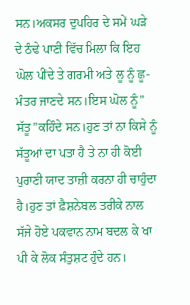ਸਨ।ਅਕਸਰ ਦੁਪਹਿਰ ਦੇ ਸਮੇਂ ਘੜੇ ਦੇ ਠੰਢੇ ਪਾਣੀ ਵਿੱਚ ਮਿਲਾ ਕਿ ਇਹ ਘੋਲ ਪੀਂਦੇ ਤੇ ਗਰਮੀ ਅਤੇ ਲੂ ਨੂੰ ਛੂ-ਮੰਤਰ ਜਾਣਦੇ ਸਨ।ਇਸ ਘੋਲ ਨੂੰ” ਸੱਤੂ”ਕਹਿੰਦੇ ਸਨ।ਹੁਣ ਤਾਂ ਨਾ ਕਿਸੇ ਨੂੰ ਸੱਤੂਆਂ ਦਾ ਪਤਾ ਹੈ ਤੇ ਨਾ ਹੀ ਕੋਈ ਪੁਰਾਣੀ ਯਾਦ ਤਾਜ਼ੀ ਕਰਨਾ ਹੀ ਚਾਹੁੰਦਾ ਹੈ।ਹੁਣ ਤਾਂ ਫ਼ੈਸ਼ਨੇਬਲ ਤਰੀਕੇ ਨਾਲ ਸੱਜੇ ਹੋਏ ਪਕਵਾਨ ਨਾਮ ਬਦਲ ਕੇ ਖਾ ਪੀ ਕੇ ਲੋਕ ਸੰਤੁਸ਼ਟ ਹੁੰਦੇ ਹਨ।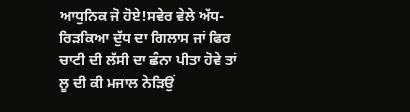ਆਧੁਨਿਕ ਜੋ ਹੋਏ!ਸਵੇਰ ਵੇਲੇ ਅੱਧ-ਰਿੜਕਿਆ ਦੁੱਧ ਦਾ ਗਿਲਾਸ ਜਾਂ ਫਿਰ ਚਾਟੀ ਦੀ ਲੱਸੀ ਦਾ ਛੰਨਾ ਪੀਤਾ ਹੋਵੇ ਤਾਂ ਲੂ ਦੀ ਕੀ ਮਜਾਲ ਨੇੜਿਉਂ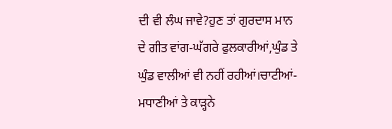ਦੀ ਵੀ ਲੰਘ ਜਾਵੇ?ਹੁਣ ਤਾਂ ਗੁਰਦਾਸ ਮਾਨ ਦੇ ਗੀਤ ਵਾਂਗ-ਘੱਗਰੇ ਫੁਲਕਾਰੀਆਂ,ਘੁੰਡ ਤੇ ਘੁੰਡ ਵਾਲੀਆਂ ਵੀ ਨਹੀਂ ਰਹੀਆਂ।ਚਾਟੀਆਂ-ਮਧਾਣੀਆਂ ਤੇ ਕਾੜ੍ਹਨੇ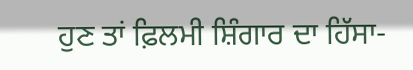ਹੁਣ ਤਾਂ ਫ਼ਿਲਮੀ ਸ਼ਿੰਗਾਰ ਦਾ ਹਿੱਸਾ-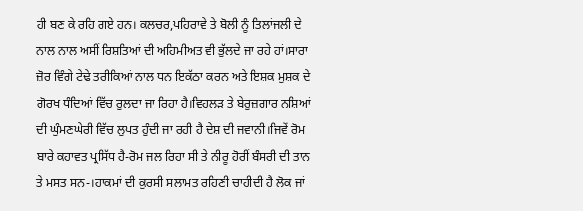ਹੀ ਬਣ ਕੇ ਰਹਿ ਗਏ ਹਨ। ਕਲਚਰ,ਪਹਿਰਾਵੇ ਤੇ ਬੋਲੀ ਨੂੰ ਤਿਲਾਂਜਲੀ ਦੇ ਨਾਲ ਨਾਲ ਅਸੀਂ ਰਿਸ਼ਤਿਆਂ ਦੀ ਅਹਿਮੀਅਤ ਵੀ ਭੁੱਲਦੇ ਜਾ ਰਹੇ ਹਾਂ।ਸਾਰਾ ਜ਼ੋਰ ਵਿੰਗੇ ਟੇਢੇ ਤਰੀਕਿਆਂ ਨਾਲ ਧਨ ਇਕੱਠਾ ਕਰਨ ਅਤੇ ਇਸ਼ਕ ਮੁਸ਼ਕ ਦੇ ਗੋਰਖ ਧੰਦਿਆਂ ਵਿੱਚ ਰੁਲਦਾ ਜਾ ਰਿਹਾ ਹੈ।ਵਿਹਲੜ ਤੇ ਬੇਰੁਜ਼ਗਾਰ ਨਸ਼ਿਆਂ ਦੀ ਘੁੰਮਣਘੇਰੀ ਵਿੱਚ ਲੁਪਤ ਹੁੰਦੀ ਜਾ ਰਹੀ ਹੈ ਦੇਸ਼ ਦੀ ਜਵਾਨੀ।ਜਿਵੇਂ ਰੋਮ ਬਾਰੇ ਕਹਾਵਤ ਪ੍ਰਸਿੱਧ ਹੈ-ਰੋਮ ਜਲ ਰਿਹਾ ਸੀ ਤੇ ਨੀਰੂ ਹੋਰੀਂ ਬੰਸਰੀ ਦੀ ਤਾਨ ਤੇ ਮਸਤ ਸਨ-।ਹਾਕਮਾਂ ਦੀ ਕੁਰਸੀ ਸਲਾਮਤ ਰਹਿਣੀ ਚਾਹੀਦੀ ਹੈ ਲੋਕ ਜਾਂ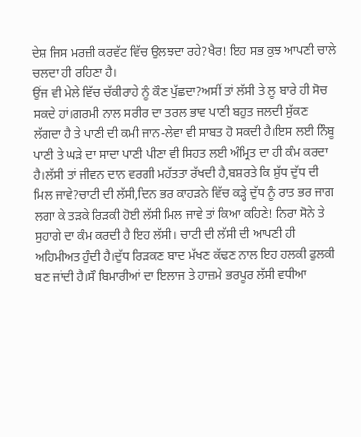ਦੇਸ਼ ਜਿਸ ਮਰਜ਼ੀ ਕਰਵੱਟ ਵਿੱਚ ਉਲਝਦਾ ਰਹੇ?ਖੈਰ! ਇਹ ਸਭ ਕੁਝ ਆਪਣੀ ਚਾਲੇ ਚਲਦਾ ਹੀ ਰਹਿਣਾ ਹੈ।
ਉਂਜ ਵੀ ਮੇਲੇ ਵਿੱਚ ਚੱਕੀਰਾਹੇ ਨੂੰ ਕੌਣ ਪੁੱਛਦਾ?ਅਸੀਂ ਤਾਂ ਲੱਸੀ ਤੇ ਲੂ ਬਾਰੇ ਹੀ ਸੋਚ ਸਕਦੇ ਹਾਂ।ਗਰਮੀ ਨਾਲ ਸਰੀਰ ਦਾ ਤਰਲ ਭਾਵ ਪਾਣੀ ਬਹੁਤ ਜਲਦੀ ਸੁੱਕਣ ਲੱਗਦਾ ਹੈ ਤੇ ਪਾਣੀ ਦੀ ਕਮੀ ਜਾਨ-ਲੇਵਾ ਵੀ ਸਾਬਤ ਹੋ ਸਕਦੀ ਹੈ।ਇਸ ਲਈ ਨਿੰਬੂ ਪਾਣੀ ਤੇ ਘੜੇ ਦਾ ਸਾਦਾ ਪਾਣੀ ਪੀਣਾ ਵੀ ਸਿਹਤ ਲਈ ਅੰਮ੍ਰਿਤ ਦਾ ਹੀ ਕੰਮ ਕਰਦਾ ਹੈ।ਲੱਸੀ ਤਾਂ ਜੀਵਨ ਦਾਨ ਵਰਗੀ ਮਹੱਤਤਾ ਰੱਖਦੀ ਹੈ,ਬਸ਼ਰਤੇ ਕਿ ਸ਼ੁੱਧ ਦੁੱਧ ਦੀ ਮਿਲ ਜਾਵੇ?ਚਾਟੀ ਦੀ ਲੱਸੀ,ਦਿਨ ਭਰ ਕਾਹੜਨੇ ਵਿੱਚ ਕੜ੍ਹੇ ਦੁੱਧ ਨੂੰ ਰਾਤ ਭਰ ਜਾਗ ਲਗਾ ਕੇ ਤੜਕੇ ਰਿੜਕੀ ਹੋਈ ਲੱਸੀ ਮਿਲ ਜਾਵੇ ਤਾਂ ਕਿਆ ਕਹਿਣੇ! ਨਿਰਾ ਸੋਨੇ ਤੇ ਸੁਹਾਗੇ ਦਾ ਕੰਮ ਕਰਦੀ ਹੈ ਇਹ ਲੱਸੀ। ਚਾਟੀ ਦੀ ਲੱਸੀ ਦੀ ਆਪਣੀ ਹੀ ਅਹਿਮੀਅਤ ਹੁੰਦੀ ਹੈ।ਦੁੱਧ ਰਿੜਕਣ ਬਾਦ ਮੱਖਣ ਕੱਢਣ ਨਾਲ ਇਹ ਹਲਕੀ ਫੁਲਕੀ ਬਣ ਜਾਂਦੀ ਹੈ।ਸੌ ਬਿਮਾਰੀਆਂ ਦਾ ਇਲਾਜ ਤੇ ਹਾਜ਼ਮੇ ਭਰਪੂਰ ਲੱਸੀ ਵਧੀਆ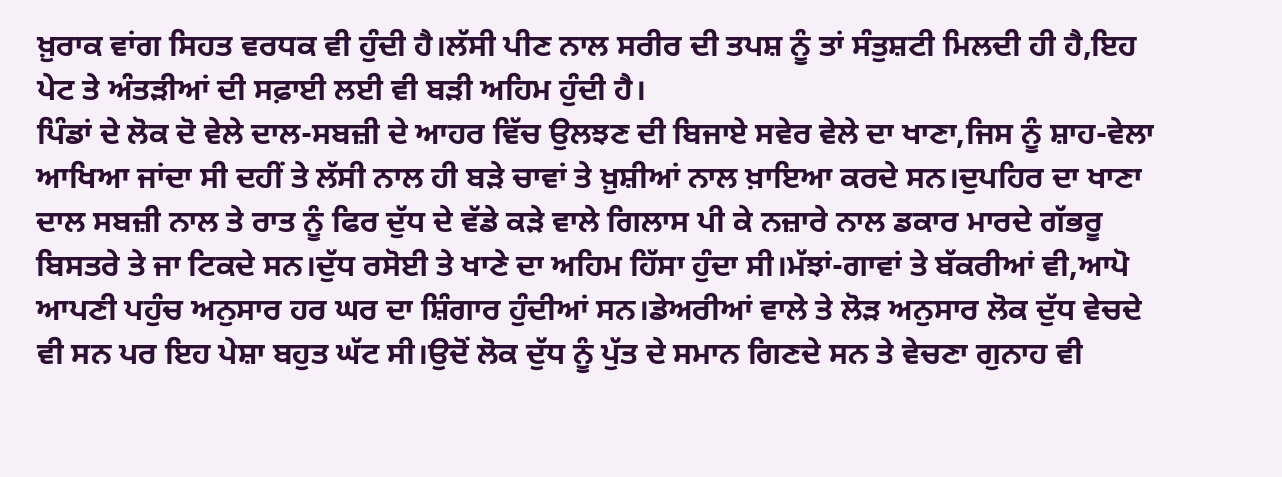ਖ਼ੁਰਾਕ ਵਾਂਗ ਸਿਹਤ ਵਰਧਕ ਵੀ ਹੁੰਦੀ ਹੈ।ਲੱਸੀ ਪੀਣ ਨਾਲ ਸਰੀਰ ਦੀ ਤਪਸ਼ ਨੂੰ ਤਾਂ ਸੰਤੁਸ਼ਟੀ ਮਿਲਦੀ ਹੀ ਹੈ,ਇਹ ਪੇਟ ਤੇ ਅੰਤੜੀਆਂ ਦੀ ਸਫ਼ਾਈ ਲਈ ਵੀ ਬੜੀ ਅਹਿਮ ਹੁੰਦੀ ਹੈ।
ਪਿੰਡਾਂ ਦੇ ਲੋਕ ਦੋ ਵੇਲੇ ਦਾਲ-ਸਬਜ਼ੀ ਦੇ ਆਹਰ ਵਿੱਚ ਉਲਝਣ ਦੀ ਬਿਜਾਏ ਸਵੇਰ ਵੇਲੇ ਦਾ ਖਾਣਾ,ਜਿਸ ਨੂੰ ਸ਼ਾਹ-ਵੇਲਾ ਆਖਿਆ ਜਾਂਦਾ ਸੀ ਦਹੀਂ ਤੇ ਲੱਸੀ ਨਾਲ ਹੀ ਬੜੇ ਚਾਵਾਂ ਤੇ ਖ਼ੁਸ਼ੀਆਂ ਨਾਲ ਖ਼ਾਇਆ ਕਰਦੇ ਸਨ।ਦੁਪਹਿਰ ਦਾ ਖਾਣਾ ਦਾਲ ਸਬਜ਼ੀ ਨਾਲ ਤੇ ਰਾਤ ਨੂੰ ਫਿਰ ਦੁੱਧ ਦੇ ਵੱਡੇ ਕੜੇ ਵਾਲੇ ਗਿਲਾਸ ਪੀ ਕੇ ਨਜ਼ਾਰੇ ਨਾਲ ਡਕਾਰ ਮਾਰਦੇ ਗੱਭਰੂ ਬਿਸਤਰੇ ਤੇ ਜਾ ਟਿਕਦੇ ਸਨ।ਦੁੱਧ ਰਸੋਈ ਤੇ ਖਾਣੇ ਦਾ ਅਹਿਮ ਹਿੱਸਾ ਹੁੰਦਾ ਸੀ।ਮੱਝਾਂ-ਗਾਵਾਂ ਤੇ ਬੱਕਰੀਆਂ ਵੀ,ਆਪੋ ਆਪਣੀ ਪਹੁੰਚ ਅਨੁਸਾਰ ਹਰ ਘਰ ਦਾ ਸ਼ਿੰਗਾਰ ਹੁੰਦੀਆਂ ਸਨ।ਡੇਅਰੀਆਂ ਵਾਲੇ ਤੇ ਲੋੜ ਅਨੁਸਾਰ ਲੋਕ ਦੁੱਧ ਵੇਚਦੇ ਵੀ ਸਨ ਪਰ ਇਹ ਪੇਸ਼ਾ ਬਹੁਤ ਘੱਟ ਸੀ।ਉਦੋਂ ਲੋਕ ਦੁੱਧ ਨੂੰ ਪੁੱਤ ਦੇ ਸਮਾਨ ਗਿਣਦੇ ਸਨ ਤੇ ਵੇਚਣਾ ਗੁਨਾਹ ਵੀ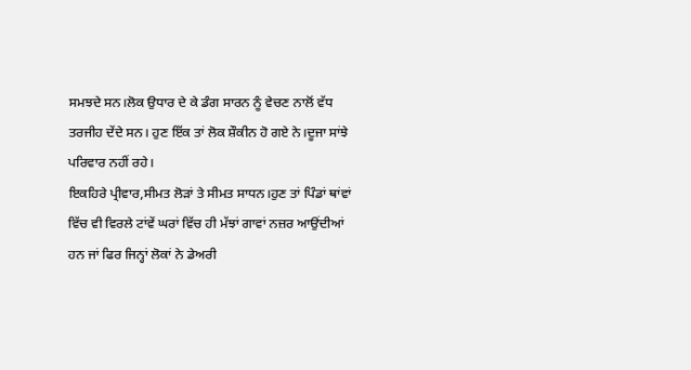ਸਮਝਦੇ ਸਨ।ਲੋਕ ਉਧਾਰ ਦੇ ਕੇ ਡੰਗ ਸਾਰਨ ਨੂੰ ਵੇਚਣ ਨਾਲੋਂ ਵੱਧ ਤਰਜੀਹ ਦੇਂਦੇ ਸਨ। ਹੁਣ ਇੱਕ ਤਾਂ ਲੋਕ ਸ਼ੌਕੀਨ ਹੋ ਗਏ ਨੇ।ਦੂਜਾ ਸਾਂਝੇ ਪਰਿਵਾਰ ਨਹੀਂ ਰਹੇ।
ਇਕਹਿਰੇ ਪ੍ਰੀਵਾਰ,ਸੀਮਤ ਲੋੜਾਂ ਤੇ ਸੀਮਤ ਸਾਧਨ।ਹੁਣ ਤਾਂ ਪਿੰਡਾਂ ਥਾਂਵਾਂ ਵਿੱਚ ਵੀ ਵਿਰਲੇ ਟਾਂਵੇਂ ਘਰਾਂ ਵਿੱਚ ਹੀ ਮੱਝਾਂ ਗਾਵਾਂ ਨਜ਼ਰ ਆਉਂਦੀਆਂ ਹਨ ਜਾਂ ਫਿਰ ਜਿਨ੍ਹਾਂ ਲੋਕਾਂ ਨੇ ਡੇਅਰੀ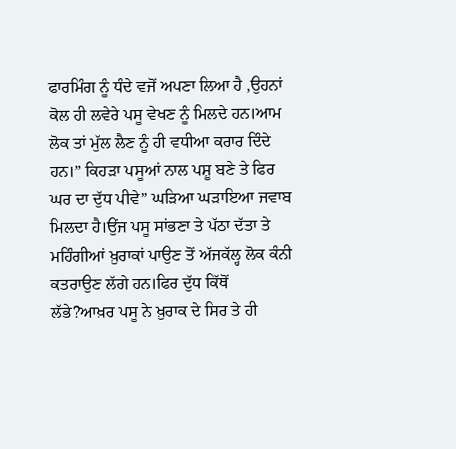ਫਾਰਮਿੰਗ ਨੂੰ ਧੰਦੇ ਵਜੋਂ ਅਪਣਾ ਲਿਆ ਹੈ ,ਉਹਨਾਂ ਕੋਲ ਹੀ ਲਵੇਰੇ ਪਸੂ ਵੇਖਣ ਨੂੰ ਮਿਲਦੇ ਹਨ।ਆਮ ਲੋਕ ਤਾਂ ਮੁੱਲ ਲੈਣ ਨੂੰ ਹੀ ਵਧੀਆ ਕਰਾਰ ਦਿੰਦੇ ਹਨ।” ਕਿਹੜਾ ਪਸੂਆਂ ਨਾਲ ਪਸ਼ੂ ਬਣੇ ਤੇ ਫਿਰ ਘਰ ਦਾ ਦੁੱਧ ਪੀਵੇ” ਘੜਿਆ ਘੜਾਇਆ ਜਵਾਬ ਮਿਲਦਾ ਹੈ।ਉਂਜ ਪਸੂ ਸਾਂਭਣਾ ਤੇ ਪੱਠਾ ਦੱਤਾ ਤੇ ਮਹਿੰਗੀਆਂ ਖ਼ੁਰਾਕਾਂ ਪਾਉਣ ਤੋਂ ਅੱਜਕੱਲ੍ਹ ਲੋਕ ਕੰਨੀ ਕਤਰਾਉਣ ਲੱਗੇ ਹਨ।ਫਿਰ ਦੁੱਧ ਕਿੱਥੋਂ ਲੱਭੇ?ਆਖ਼ਰ ਪਸੂ ਨੇ ਖ਼ੁਰਾਕ ਦੇ ਸਿਰ ਤੇ ਹੀ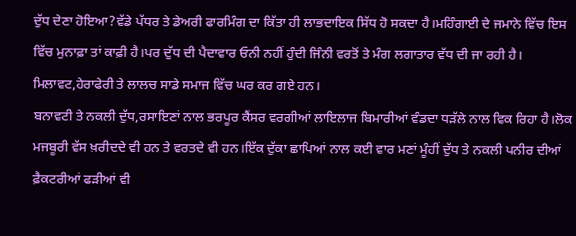ਦੁੱਧ ਦੇਣਾ ਹੋਇਆ?ਵੱਡੇ ਪੱਧਰ ਤੇ ਡੇਅਰੀ ਫਾਰਮਿੰਗ ਦਾ ਕਿੱਤਾ ਹੀ ਲਾਭਦਾਇਕ ਸਿੱਧ ਹੋ ਸਕਦਾ ਹੈ।ਮਹਿੰਗਾਈ ਦੇ ਜਮਾਨੇ ਵਿੱਚ ਇਸ ਵਿੱਚ ਮੁਨਾਫ਼ਾ ਤਾਂ ਕਾਫ਼ੀ ਹੈ।ਪਰ ਦੁੱਧ ਦੀ ਪੈਦਾਵਾਰ ਓਨੀ ਨਹੀਂ ਹੁੰਦੀ ਜਿੰਨੀ ਵਰਤੋਂ ਤੇ ਮੰਗ ਲਗਾਤਾਰ ਵੱਧ ਦੀ ਜਾ ਰਹੀ ਹੈ। ਮਿਲਾਵਟ,ਹੇਰਾਫੇਰੀ ਤੇ ਲਾਲਚ ਸਾਡੇ ਸਮਾਜ ਵਿੱਚ ਘਰ ਕਰ ਗਏ ਹਨ।
ਬਨਾਵਟੀ ਤੇ ਨਕਲੀ ਦੁੱਧ,ਰਸਾਇਣਾਂ ਨਾਲ ਭਰਪੂਰ ਕੈਂਸਰ ਵਰਗੀਆਂ ਲਾਇਲਾਜ ਬਿਮਾਰੀਆਂ ਵੰਡਦਾ ਧੜੱਲੇ ਨਾਲ ਵਿਕ ਰਿਹਾ ਹੈ।ਲੋਕ ਮਜਬੂਰੀ ਵੱਸ ਖ਼ਰੀਦਦੇ ਵੀ ਹਨ ਤੇ ਵਰਤਦੇ ਵੀ ਹਨ।ਇੱਕ ਦੁੱਕਾ ਛਾਪਿਆਂ ਨਾਲ ਕਈ ਵਾਰ ਮਣਾਂ ਮੂੰਹੀਂ ਦੁੱਧ ਤੇ ਨਕਲੀ ਪਨੀਰ ਦੀਆਂ ਫ਼ੈਕਟਰੀਆਂ ਫੜੀਆਂ ਵੀ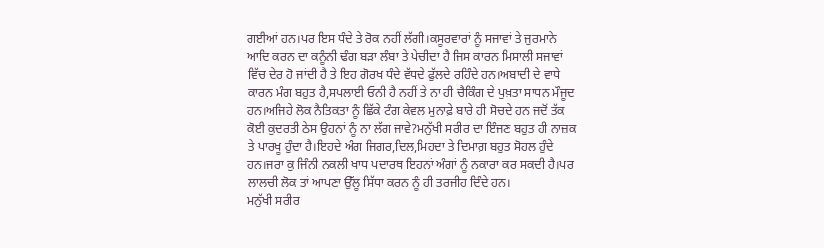ਗਈਆਂ ਹਨ।ਪਰ ਇਸ ਧੰਦੇ ਤੇ ਰੋਕ ਨਹੀਂ ਲੱਗੀ।ਕਸੂਰਵਾਰਾਂ ਨੂੰ ਸਜਾਵਾਂ ਤੇ ਜੁਰਮਾਨੇ ਆਦਿ ਕਰਨ ਦਾ ਕਨੂੰਨੀ ਢੰਗ ਬੜਾ ਲੰਬਾ ਤੇ ਪੇਚੀਦਾ ਹੈ ਜਿਸ ਕਾਰਨ ਮਿਸਾਲੀ ਸਜਾਵਾਂ ਵਿੱਚ ਦੇਰ ਹੋ ਜਾਂਦੀ ਹੈ ਤੇ ਇਹ ਗੋਰਖ ਧੰਦੇ ਵੱਧਦੇ ਫੁੱਲਦੇ ਰਹਿੰਦੇ ਹਨ।ਅਬਾਦੀ ਦੇ ਵਾਧੇ ਕਾਰਨ ਮੰਗ ਬਹੁਤ ਹੈ,ਸਪਲਾਈ ਓਨੀ ਹੈ ਨਹੀਂ ਤੇ ਨਾ ਹੀ ਚੈਕਿੰਗ ਦੇ ਪੁਖ਼ਤਾ ਸਾਧਨ ਮੌਜੂਦ ਹਨ।ਅਜਿਹੇ ਲੋਕ ਨੈਤਿਕਤਾ ਨੂੰ ਛਿੱਕੇ ਟੰਗ ਕੇਵਲ ਮੁਨਾਫ਼ੇ ਬਾਰੇ ਹੀ ਸੋਚਦੇ ਹਨ ਜਦੋਂ ਤੱਕ ਕੋਈ ਕੁਦਰਤੀ ਠੇਸ ਉਹਨਾਂ ਨੂੰ ਨਾ ਲੱਗ ਜਾਵੇ?ਮਨੁੱਖੀ ਸਰੀਰ ਦਾ ਇੰਜਣ ਬਹੁਤ ਹੀ ਨਾਜ਼ਕ ਤੇ ਪਾਰਖੂ ਹੁੰਦਾ ਹੈ।ਇਹਦੇ ਅੰਗ ਜਿਗਰ,ਦਿਲ,ਮਿਹਦਾ ਤੇ ਦਿਮਾਗ਼ ਬਹੁਤ ਸੋਹਲ ਹੁੰਦੇ ਹਨ।ਜਰਾ ਕੁ ਜਿੰਨੀ ਨਕਲੀ ਖਾਧ ਪਦਾਰਥ ਇਹਨਾਂ ਅੰਗਾਂ ਨੂੰ ਨਕਾਰਾ ਕਰ ਸਕਦੀ ਹੈ।ਪਰ ਲਾਲਚੀ ਲੋਕ ਤਾਂ ਆਪਣਾ ਉੱਲੂ ਸਿੱਧਾ ਕਰਨ ਨੂੰ ਹੀ ਤਰਜੀਹ ਦਿੰਦੇ ਹਨ।
ਮਨੁੱਖੀ ਸਰੀਰ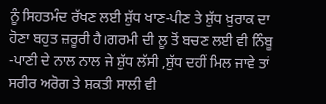ਨੂੰ ਸਿਹਤਮੰਦ ਰੱਖਣ ਲਈ ਸ਼ੁੱਧ ਖਾਣ-ਪੀਣ ਤੇ ਸ਼ੁੱਧ ਖ਼ੁਰਾਕ ਦਾ ਹੋਣਾ ਬਹੁਤ ਜ਼ਰੂਰੀ ਹੈ।ਗਰਮੀ ਦੀ ਲੂ ਤੋਂ ਬਚਣ ਲਈ ਵੀ ਨਿੰਬੂ -ਪਾਣੀ ਦੇ ਨਾਲ ਨਾਲ ਜੇ ਸ਼ੁੱਧ ਲੱਸੀ ,ਸ਼ੁੱਧ ਦਹੀਂ ਮਿਲ ਜਾਵੇ ਤਾਂ ਸਰੀਰ ਅਰੋਗ ਤੇ ਸ਼ਕਤੀ ਸਾਲੀ ਵੀ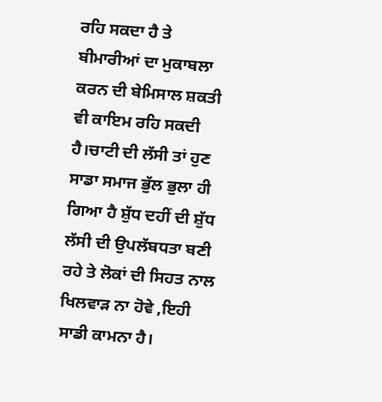ਰਹਿ ਸਕਦਾ ਹੈ ਤੇ ਬੀਮਾਰੀਆਂ ਦਾ ਮੁਕਾਬਲਾ ਕਰਨ ਦੀ ਬੇਮਿਸਾਲ ਸ਼ਕਤੀ ਵੀ ਕਾਇਮ ਰਹਿ ਸਕਦੀ ਹੈ।ਚਾਟੀ ਦੀ ਲੱਸੀ ਤਾਂ ਹੁਣ ਸਾਡਾ ਸਮਾਜ ਭੁੱਲ ਭੁਲਾ ਹੀ ਗਿਆ ਹੈ ਸ਼ੁੱਧ ਦਹੀਂ ਦੀ ਸ਼ੁੱਧ ਲੱਸੀ ਦੀ ਉਪਲੱਬਧਤਾ ਬਣੀ ਰਹੇ ਤੇ ਲੋਕਾਂ ਦੀ ਸਿਹਤ ਨਾਲ ਖਿਲਵਾੜ ਨਾ ਹੋਵੇ ,ਇਹੀ ਸਾਡੀ ਕਾਮਨਾ ਹੈ।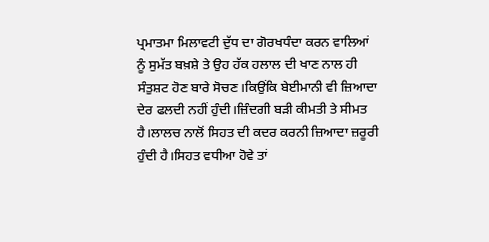ਪ੍ਰਮਾਤਮਾ ਮਿਲਾਵਟੀ ਦੁੱਧ ਦਾ ਗੋਰਖਧੰਦਾ ਕਰਨ ਵਾਲਿਆਂ ਨੂੰ ਸੁਮੱਤ ਬਖ਼ਸ਼ੇ ਤੇ ਉਹ ਹੱਕ ਹਲਾਲ ਦੀ ਖਾਣ ਨਾਲ ਹੀ ਸੰਤੁਸ਼ਟ ਹੋਣ ਬਾਰੇ ਸੋਚਣ।ਕਿਉਂਕਿ ਬੇਈਮਾਨੀ ਵੀ ਜ਼ਿਆਦਾ ਦੇਰ ਫਲਦੀ ਨਹੀਂ ਹੁੰਦੀ।ਜ਼ਿੰਦਗੀ ਬੜੀ ਕੀਮਤੀ ਤੇ ਸੀਮਤ ਹੈ।ਲਾਲਚ ਨਾਲੋਂ ਸਿਹਤ ਦੀ ਕਦਰ ਕਰਨੀ ਜ਼ਿਆਦਾ ਜ਼ਰੂਰੀ ਹੁੰਦੀ ਹੈ।ਸਿਹਤ ਵਧੀਆ ਹੋਵੇ ਤਾਂ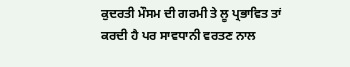ਕੁਦਰਤੀ ਮੌਸਮ ਦੀ ਗਰਮੀ ਤੇ ਲੂ ਪ੍ਰਭਾਵਿਤ ਤਾਂ ਕਰਦੀ ਹੈ ਪਰ ਸਾਵਧਾਨੀ ਵਰਤਣ ਨਾਲ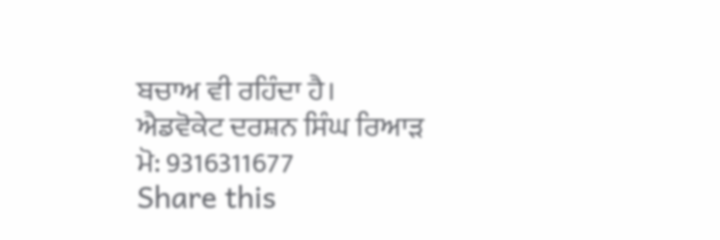ਬਚਾਅ ਵੀ ਰਹਿੰਦਾ ਹੈ।
ਐਡਵੋਕੇਟ ਦਰਸ਼ਨ ਸਿੰਘ ਰਿਆੜ
ਮੋ: 9316311677
Share this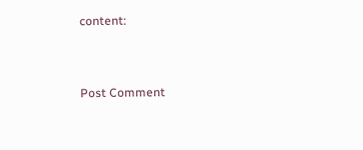content:


Post Comment